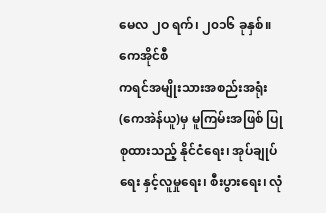မေလ ၂ဝ ရက်၊ ၂၀၁၆ ခုနှစ်။ ကေအိုင်စီ
ကရင်အမျိုးသားအစည်းအရုံး(ကေအဲန်ယူ)မှ မူကြမ်းအဖြစ် ပြုစုထားသည့် နိုင်ငံရေး၊ အုပ်ချုပ်ရေး နှင့်လူမှုရေး၊ စီးပွားရေး၊ လုံ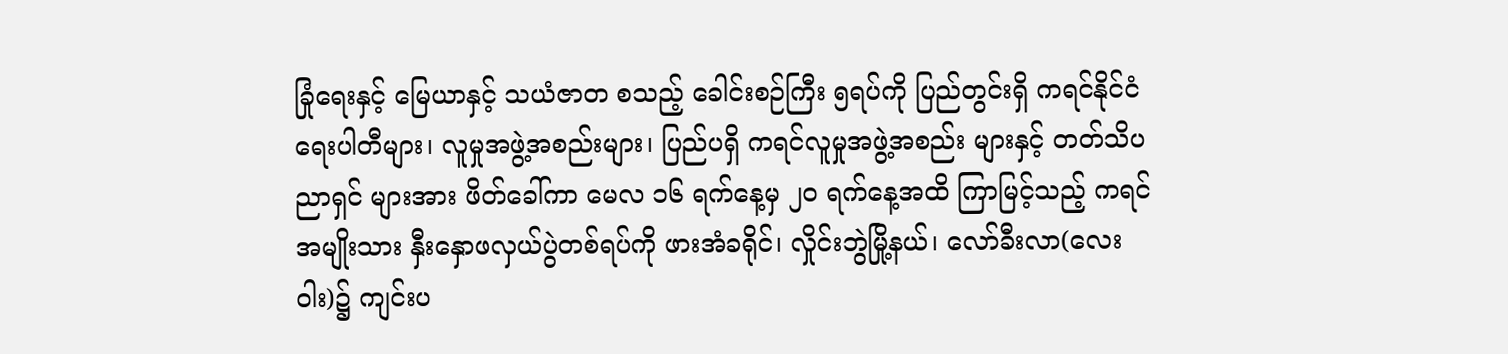ခြုံရေးနှင့် မြေယာနှင့် သယံဇာတ စသည့် ခေါင်းစဉ်ကြီး ၅ရပ်ကို ပြည်တွင်းရှိ ကရင်နိုင်ငံရေးပါတီများ၊ လူမှုအဖွဲ့အစည်းများ၊ ပြည်ပရှိ ကရင်လူမှုအဖွဲ့အစည်း များနှင့် တတ်သိပညာရှင် များအား ဖိတ်ခေါ်ကာ မေလ ၁၆ ရက်နေ့မှ ၂ဝ ရက်နေ့အထိ ကြာမြင့်သည့် ကရင်အမျိုးသား နှီးနှောဖလှယ်ပွဲတစ်ရပ်ကို ဖားအံခရိုင်၊ လှိုင်းဘွဲမြို့နယ်၊ လော်ခီးလာ(လေးဝါး)၌ ကျင်းပ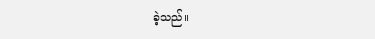ခဲ့သည်။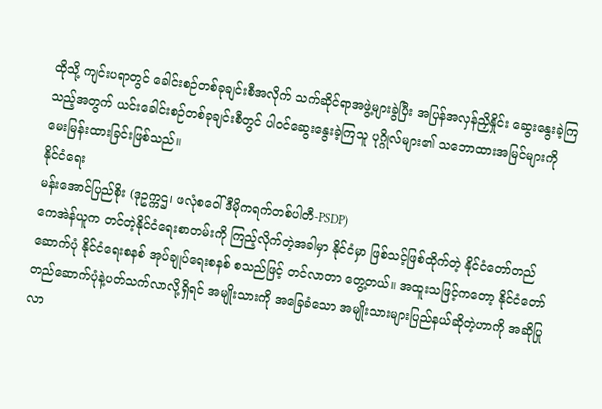ထိုသို့ ကျင်းပရာတွင် ခေါင်းစဉ်တစ်ခုချင်းစီအလိုက် သက်ဆိုင်ရာအဖွဲ့များခွဲပြီး အပြန်အလှန်ညှိနှိုင်း ဆွေးနွေးခဲ့ကြသည့်အတွက် ယင်းခေါင်းစဉ်တစ်ခုချင်းစီတွင် ပါဝင်ဆွေးနွေးခဲ့ကြသူ ပုဂ္ဂိုလ်များ၏ သဘောထားအမြင်များကို မေးမြန်းထားခြင်းဖြစ်သည်။
နိုင်ငံရေး
မန်းအောင်ပြည်စိုး (ဒုဥက္ကဌ၊ ဖလုံစဝေါ်ဒီမိုကရက်တစ်ပါတီ-PSDP)
ကေအဲန်ယူက တင်တဲ့နိုင်ငံရေးစာတမ်းကို ကြည့်လိုက်တဲ့အခါမှာ နိုင်ငံမှာ ဖြစ်သင့်ဖြစ်ထိုက်တဲ့ နိုင်ငံတော်တည်ဆောက်ပုံ နိုင်ငံရေးစနစ် အုပ်ချုပ်ရေးစနစ် စသည်ဖြင့် တင်လာတာ တွေ့တယ်။ အထူးသဖြင့်ကတော့ နိုင်ငံတော်တည်ဆောက်ပုံနဲ့ပတ်သက်လာလို့ရှိရင် အမျိုးသားကို အခြေခံသော အမျိုးသားများပြည်နယ်ဆိုတဲ့ဟာကို အဆိုပြုလာ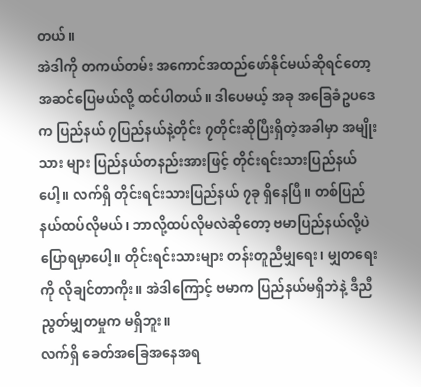တယ်။
အဲဒါကို တကယ်တမ်း အကောင်အထည်ဖော်နိုင်မယ်ဆိုရင်တော့ အဆင်ပြေမယ်လို့ ထင်ပါတယ်။ ဒါပေမယ့် အခု အခြေခံဥပဒေက ပြည်နယ် ၇ပြည်နယ်နဲ့တိုင်း ၇တိုင်းဆိုပြီးရှိတဲ့အခါမှာ အမျိုးသား များ ပြည်နယ်တနည်းအားဖြင့် တိုင်းရင်းသားပြည်နယ်ပေါ့။ လက်ရှိ တိုင်းရင်းသားပြည်နယ် ၇ခု ရှိနေပြီ။ တစ်ပြည်နယ်ထပ်လိုမယ်၊ ဘာလို့ထပ်လိုမလဲဆိုတော့ ဗမာပြည်နယ်လို့ပဲ ပြောရမှာပေါ့။ တိုင်းရင်းသားများ တန်းတူညီမျှရေး၊ မျှတရေးကို လိုချင်တာကိုး။ အဲဒါကြောင့် ဗမာက ပြည်နယ်မရှိဘဲနဲ့ ဒီညီညွတ်မျှတမှုက မရှိဘူး။
လက်ရှိ ခေတ်အခြေအနေအရ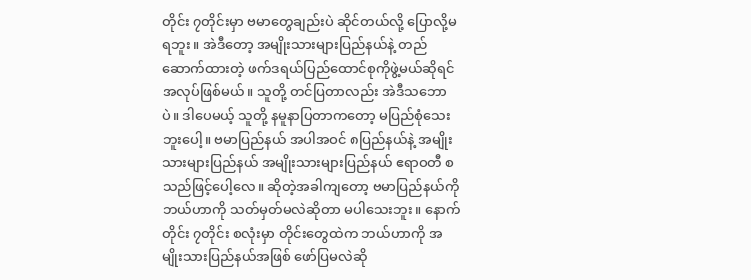တိုင်း ၇တိုင်းမှာ ဗမာတွေချည်းပဲ ဆိုင်တယ်လို့ ပြောလို့မရဘူး။ အဲဒီတော့ အမျိုးသားများပြည်နယ်နဲ့ တည်ဆောက်ထားတဲ့ ဖက်ဒရယ်ပြည်ထောင်စုကိုဖွဲ့မယ်ဆိုရင် အလုပ်ဖြစ်မယ်။ သူတို့ တင်ပြတာလည်း အဲဒီသဘောပဲ။ ဒါပေမယ့် သူတို့ နမူနာပြတာကတော့ မပြည်စုံသေးဘူးပေါ့။ ဗမာပြည်နယ် အပါအဝင် ၈ပြည်နယ်နဲ့ အမျိုးသားများပြည်နယ် အမျိုးသားများပြည်နယ် ဧရာဝတီ စသည်ဖြင့်ပေါ့လေ။ ဆိုတဲ့အခါကျတော့ ဗမာပြည်နယ်ကို ဘယ်ဟာကို သတ်မှတ်မလဲဆိုတာ မပါသေးဘူး။ နောက်တိုင်း ၇တိုင်း စလုံးမှာ တိုင်းတွေထဲက ဘယ်ဟာကို အမျိုးသားပြည်နယ်အဖြစ် ဖော်ပြမလဲဆို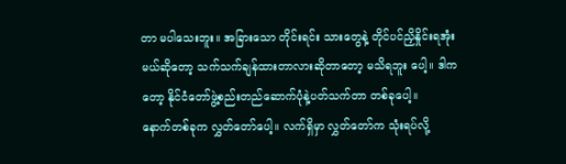တာ မပါသေးဘူး။ အခြားသော တိုင်းရင်း သားတွေနဲ့ တိုင်ပင်ညှိနှိုင်းရအုံးမယ်ဆိုတော့ သက်သက်ချန်ထားတာလားဆိုတာတော့ မသိရဘူး ပေါ့။ ဒါကတော့ နိုင်ငံတော်ဖွဲ့စည်းတည်ဆောက်ပုံနဲ့ပတ်သက်တာ တစ်ခုပေါ့။
နောက်တစ်ခုက လွှတ်တော်ပေါ့။ လက်ရှိမှာ လွှတ်တော်က သုံးရပ်လို့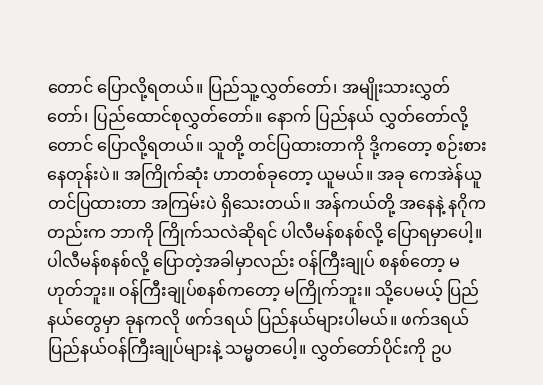တောင် ပြောလို့ရတယ်။ ပြည်သူ့လွှတ်တော်၊ အမျိုးသားလွှတ်တော်၊ ပြည်ထောင်စုလွှတ်တော်။ နောက် ပြည်နယ် လွှတ်တော်လို့တောင် ပြောလို့ရတယ်။ သူတို့ တင်ပြထားတာကို ဒို့ကတော့ စဉ်းစားနေတုန်းပဲ။ အကြိုက်ဆုံး ဟာတစ်ခုတော့ ယူမယ်။ အခု ကေအဲန်ယူ တင်ပြထားတာ အကြမ်းပဲ ရှိသေးတယ်။ အန်ကယ်တို့ အနေနဲ့ နဂိုကတည်းက ဘာကို ကြိုက်သလဲဆိုရင် ပါလီမန်စနစ်လို့ ပြောရမှာပေါ့။ ပါလီမန်စနစ်လို့ ပြောတဲ့အခါမှာလည်း ဝန်ကြီးချုပ် စနစ်တော့ မဟုတ်ဘူး။ ဝန်ကြီးချုပ်စနစ်ကတော့ မကြိုက်ဘူး။ သို့ပေမယ့် ပြည်နယ်တွေမှာ ခုနကလို ဖက်ဒရယ် ပြည်နယ်များပါမယ်။ ဖက်ဒရယ် ပြည်နယ်ဝန်ကြီးချုပ်များနဲ့ သမ္မတပေါ့။ လွှတ်တော်ပိုင်းကို ဥပ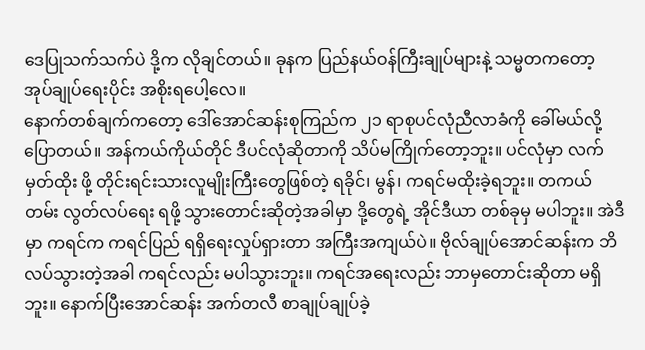ဒေပြုသက်သက်ပဲ ဒို့က လိုချင်တယ်။ ခုနက ပြည်နယ်ဝန်ကြီးချုပ်များနဲ့ သမ္မတကတော့ အုပ်ချုပ်ရေးပိုင်း အစိုးရပေါ့လေ။
နောက်တစ်ချက်ကတော့ ဒေါ်အောင်ဆန်းစုကြည်က ၂၁ ရာစုပင်လုံညီလာခံကို ခေါ်မယ်လို့ ပြောတယ်။ အန်ကယ်ကိုယ်တိုင် ဒီပင်လုံဆိုတာကို သိပ်မကြိုက်တော့ဘူး။ ပင်လုံမှာ လက်မှတ်ထိုး ဖို့ တိုင်းရင်းသားလူမျိုးကြီးတွေဖြစ်တဲ့ ရခိုင်၊ မွန်၊ ကရင်မထိုးခဲ့ရဘူး။ တကယ်တမ်း လွတ်လပ်ရေး ရဖို့ သွားတောင်းဆိုတဲ့အခါမှာ ဒို့တွေရဲ့ အိုင်ဒီယာ တစ်ခုမှ မပါဘူး။ အဲဒီမှာ ကရင်က ကရင်ပြည် ရရှိရေးလှုပ်ရှားတာ အကြီးအကျယ်ပဲ။ ဗိုလ်ချုပ်အောင်ဆန်းက ဘိလပ်သွားတဲ့အခါ ကရင်လည်း မပါသွားဘူး။ ကရင်အရေးလည်း ဘာမှတောင်းဆိုတာ မရှိဘူး။ နောက်ပြီးအောင်ဆန်း အက်တလီ စာချုပ်ချုပ်ခဲ့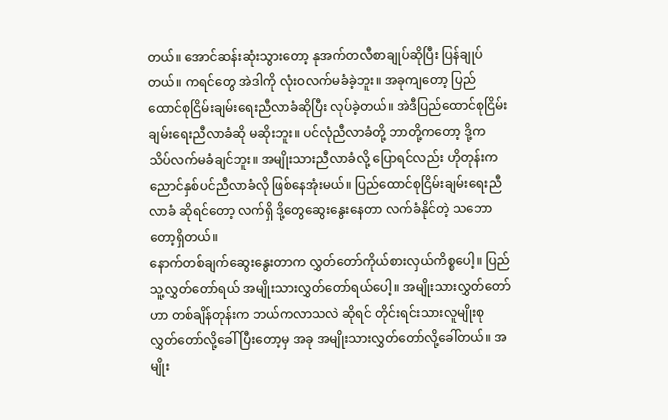တယ်။ အောင်ဆန်းဆုံးသွားတော့ နုအက်တလီစာချုပ်ဆိုပြီး ပြန်ချုပ်တယ်။ ကရင်တွေ အဲဒါကို လုံးဝလက်မခံခဲ့ဘူး။ အခုကျတော့ ပြည်ထောင်စုငြိမ်းချမ်းရေးညီလာခံဆိုပြီး လုပ်ခဲ့တယ်။ အဲဒီပြည်ထောင်စုငြိမ်းချမ်းရေးညီလာခံဆို မဆိုးဘူး။ ပင်လုံညီလာခံတို့ ဘာတို့ကတော့ ဒို့က သိပ်လက်မခံချင်ဘူး။ အမျိုးသားညီလာခံလို့ ပြောရင်လည်း ဟိုတုန်းက ညောင်နှစ်ပင်ညီလာခံလို ဖြစ်နေအုံးမယ်။ ပြည်ထောင်စုငြိမ်းချမ်းရေးညီလာခံ ဆိုရင်တော့ လက်ရှိ ဒို့တွေဆွေးနွေးနေတာ လက်ခံနိုင်တဲ့ သဘောတော့ရှိတယ်။
နောက်တစ်ချက်ဆွေးနွေးတာက လွှတ်တော်ကိုယ်စားလှယ်ကိစ္စပေါ့။ ပြည်သူ့လွှတ်တော်ရယ် အမျိုးသားလွှတ်တော်ရယ်ပေါ့။ အမျိုးသားလွှတ်တော်ဟာ တစ်ချိန်တုန်းက ဘယ်ကလာသလဲ ဆိုရင် တိုင်းရင်းသားလူမျိုးစုလွှတ်တော်လို့ခေါ်ပြီးတော့မှ အခု အမျိုးသားလွှတ်တော်လို့ခေါ်တယ်။ အမျိုး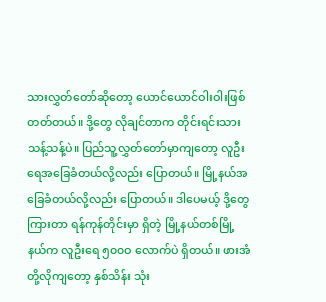သားလွှတ်တော်ဆိုတော့ ယောင်ယောင်ဝါးဝါးဖြစ်တတ်တယ်။ ဒို့တွေ လိုချင်တာက တိုင်းရင်းသားသန့်သန့်ပဲ။ ပြည်သူ့လွှတ်တော်မှာကျတော့ လူဦးရေအခြေခံတယ်လို့လည်း ပြောတယ်။ မြို့နယ်အခြေခံတယ်လို့လည်း ပြောတယ်။ ဒါပေမယ့် ဒို့တွေကြားတာ ရန်ကုန်တိုင်းမှာ ရှိတဲ့ မြို့နယ်တစ်မြို့နယ်က လူဦးရေ ၅၀၀ဝ လောက်ပဲ ရှိတယ်။ ဖားအံတို့လိုကျတော့ နှစ်သိန်း သုံး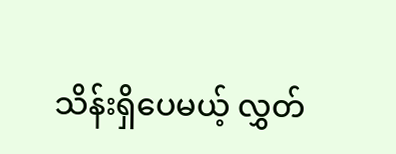သိန်းရှိပေမယ့် လွှတ်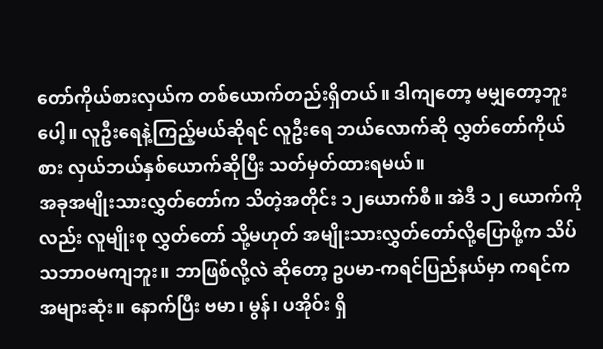တော်ကိုယ်စားလှယ်က တစ်ယောက်တည်းရှိတယ်။ ဒါကျတော့ မမျှတော့ဘူးပေါ့။ လူဦးရေနဲ့ကြည့်မယ်ဆိုရင် လူဦးရေ ဘယ်လောက်ဆို လွှတ်တော်ကိုယ်စား လှယ်ဘယ်နှစ်ယောက်ဆိုပြီး သတ်မှတ်ထားရမယ်။
အခုအမျိုးသားလွှတ်တော်က သိတဲ့အတိုင်း ၁၂ယောက်စီ။ အဲဒီ ၁၂ ယောက်ကိုလည်း လူမျိုးစု လွှတ်တော် သို့မဟုတ် အမျိုးသားလွှတ်တော်လို့ပြောဖို့က သိပ်သဘာဝမကျဘူး။ ဘာဖြစ်လို့လဲ ဆိုတော့ ဥပမာ-ကရင်ပြည်နယ်မှာ ကရင်က အများဆုံး။ နောက်ပြီး ဗမာ၊ မွန်၊ ပအိုဝ်း ရှိ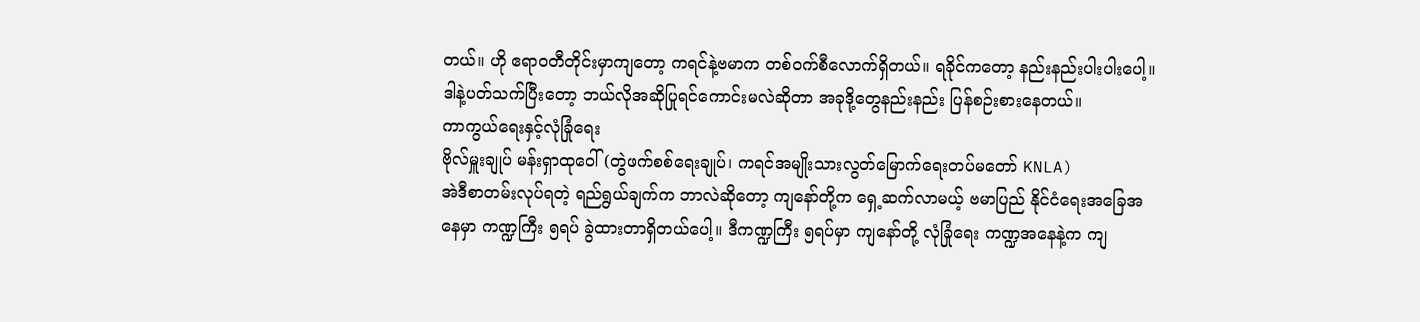တယ်။ ဟို ဧရာဝတီတိုင်းမှာကျတော့ ကရင်နဲ့ဗမာက တစ်ဝက်စီလောက်ရှိတယ်။ ရခိုင်ကတော့ နည်းနည်းပါးပါးပေါ့။ ဒါနဲ့ပတ်သက်ပြီးတော့ ဘယ်လိုအဆိုပြုရင်ကောင်းမလဲဆိုတာ အခုဒို့တွေနည်းနည်း ပြန်စဉ်းစားနေတယ်။
ကာကွယ်ရေးနှင့်လုံခြုံရေး
ဗိုလ်မှူးချုပ် မန်းရှာထုဝေါ် (တွဲဖက်စစ်ရေးချုပ်၊ ကရင်အမျိုးသားလွတ်မြောက်ရေးတပ်မတော် KNLA)
အဲဒီစာတမ်းလုပ်ရတဲ့ ရည်ရွယ်ချက်က ဘာလဲဆိုတော့ ကျနော်တို့က ရှေ့ဆက်လာမယ့် ဗမာပြည် နိုင်ငံရေးအခြေအနေမှာ ကဏ္ဍကြီး ၅ရပ် ခွဲထားတာရှိတယ်ပေါ့။ ဒီကဏ္ဍကြီး ၅ရပ်မှာ ကျနော်တို့ လုံခြုံရေး ကဏ္ဍအနေနဲ့က ကျ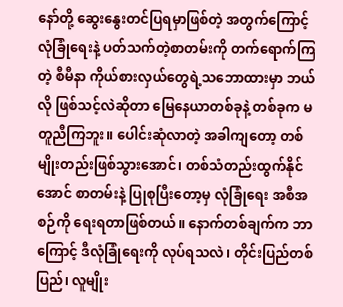နော်တို့ ဆွေးနွေးတင်ပြရမှာဖြစ်တဲ့ အတွက်ကြောင့် လုံခြုံရေးနဲ့ ပတ်သက်တဲ့စာတမ်းကို တက်ရောက်ကြတဲ့ စီမီနာ ကိုယ်စားလှယ်တွေရဲ့သဘောထားမှာ ဘယ်လို ဖြစ်သင့်လဲဆိုတာ မြေနေယာတစ်ခုနဲ့ တစ်ခုက မတူညီကြဘူး။ ပေါင်းဆုံလာတဲ့ အခါကျတော့ တစ်မျိုးတည်းဖြစ်သွားအောင်၊ တစ်သံတည်းထွက်နိုင်အောင် စာတမ်းနဲ့ ပြုစုပြီးတော့မှ လုံခြုံရေး အစီအစဉ်ကို ရေးရတာဖြစ်တယ်။ နောက်တစ်ချက်က ဘာကြောင့် ဒီလုံခြုံရေးကို လုပ်ရသလဲ၊ တိုင်းပြည်တစ်ပြည်၊ လူမျိုး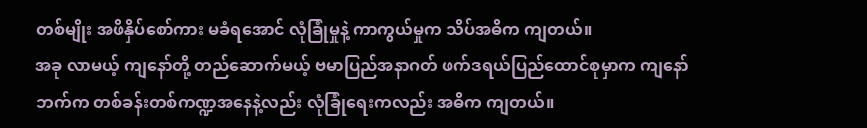တစ်မျိုး အဖိနှိပ်စော်ကား မခံရအောင် လုံခြုံမှုနဲ့ ကာကွယ်မှုက သိပ်အဓိက ကျတယ်။
အခု လာမယ့် ကျနော်တို့ တည်ဆောက်မယ့် ဗမာပြည်အနာဂတ် ဖက်ဒရယ်ပြည်ထောင်စုမှာက ကျနော်ဘက်က တစ်ခန်းတစ်ကဏ္ဍအနေနဲ့လည်း လုံခြုံရေးကလည်း အဓိက ကျတယ်။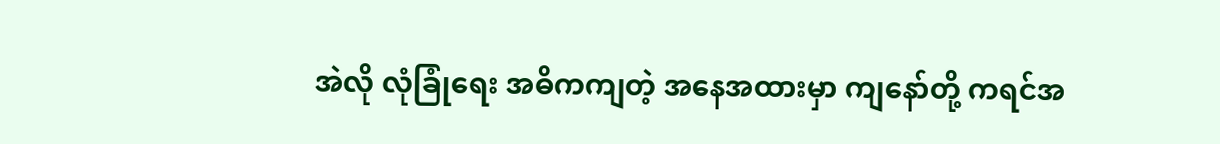အဲလို လုံခြုံရေး အဓိကကျတဲ့ အနေအထားမှာ ကျနော်တို့ ကရင်အ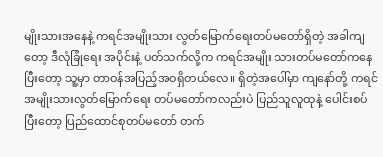မျိုးသားအနေနဲ့ ကရင်အမျိုးသား လွတ်မြောက်ရေးတပ်မတော်ရှိတဲ့ အခါကျတော့ ဒီလုံခြုံရေး အပိုင်းနဲ့ ပတ်သက်လို့က ကရင်အမျိုး သားတပ်မတော်ကနေပြီးတော့ သူ့မှာ တာဝန်အပြည့်အဝရှိတယ်လေ။ ရှိတဲ့အပေါ်မှာ ကျနော်တို့ ကရင်အမျိုးသားလွတ်မြောက်ရေး တပ်မတော်ကလည်းပဲ ပြည်သူလူထုနဲ့ ပေါင်းစပ် ပြီးတော့ ပြည်ထောင်စုတပ်မတော် တက်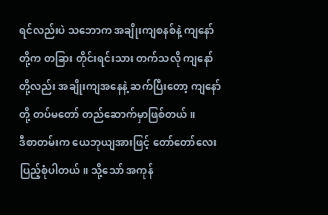ရင်လည်းပဲ သဘောက အချိုးကျစနစ်နဲ့ ကျနော်တို့က တခြား တိုင်းရင်းသား တက်သလို ကျနော်တို့လည်း အချိုးကျအနေနဲ့ ဆက်ပြီးတော့ ကျနော်တို့ တပ်မတော် တည်ဆောက်မှာဖြစ်တယ်။
ဒီစာတမ်းက ယေဘုယျအားဖြင့် တော်တော်လေး ပြည့်စုံပါတယ်။ သို့သော် အကုန်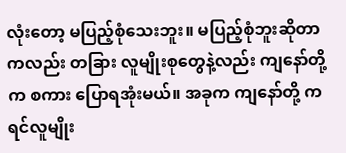လုံးတော့ မပြည့်စုံသေးဘူး။ မပြည့်စုံဘူးဆိုတာကလည်း တခြား လူမျိုးစုတွေနဲ့လည်း ကျနော်တို့က စကား ပြောရအုံးမယ်။ အခုက ကျနော်တို့ ကရင်လူမျိုး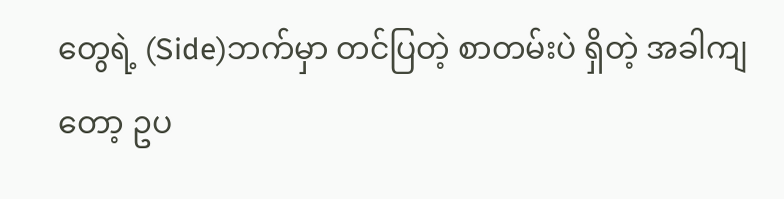တွေရဲ့ (Side)ဘက်မှာ တင်ပြတဲ့ စာတမ်းပဲ ရှိတဲ့ အခါကျတော့ ဥပ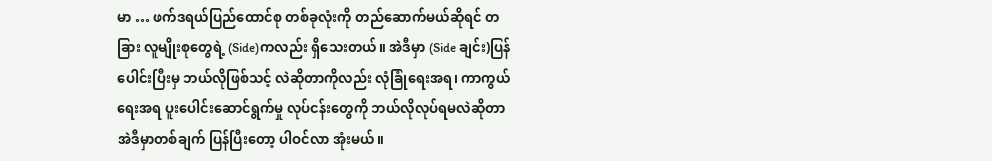မာ … ဖက်ဒရယ်ပြည်ထောင်စု တစ်ခုလုံးကို တည်ဆောက်မယ်ဆိုရင် တခြား လူမျိုးစုတွေရဲ့ (Side)ကလည်း ရှိသေးတယ်။ အဲဒီမှာ (Side ချင်း)ပြန်ပေါင်းပြီးမှ ဘယ်လိုဖြစ်သင့် လဲဆိုတာကိုလည်း လုံခြုံရေးအရ၊ ကာကွယ်ရေးအရ ပူးပေါင်းဆောင်ရွက်မှု လုပ်ငန်းတွေကို ဘယ်လိုလုပ်ရမလဲဆိုတာ အဲဒီမှာတစ်ချက် ပြန်ပြီးတော့ ပါဝင်လာ အုံးမယ်။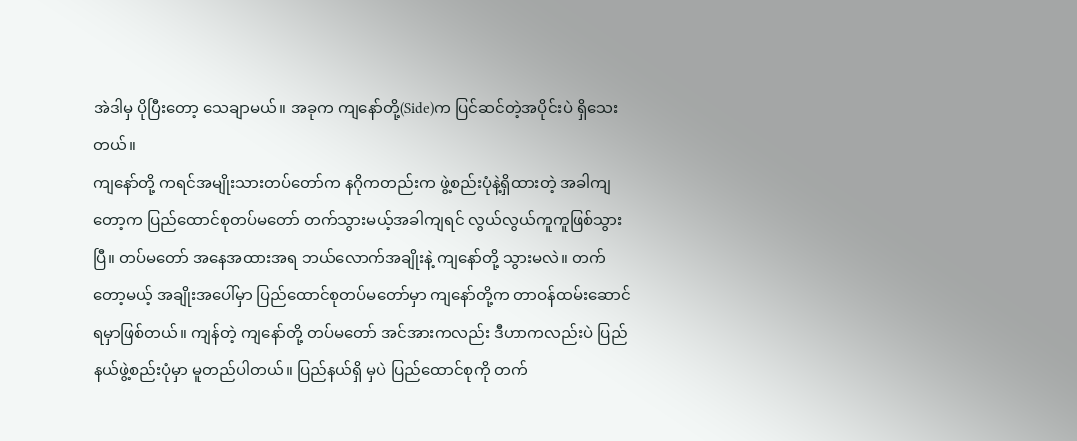အဲဒါမှ ပိုပြီးတော့ သေချာမယ်။ အခုက ကျနော်တို့(Side)က ပြင်ဆင်တဲ့အပိုင်းပဲ ရှိသေးတယ်။
ကျနော်တို့ ကရင်အမျိုးသားတပ်တော်က နဂိုကတည်းက ဖွဲ့စည်းပုံနဲ့ရှိထားတဲ့ အခါကျတော့က ပြည်ထောင်စုတပ်မတော် တက်သွားမယ့်အခါကျရင် လွယ်လွယ်ကူကူဖြစ်သွားပြီ။ တပ်မတော် အနေအထားအရ ဘယ်လောက်အချိုးနဲ့ ကျနော်တို့ သွားမလဲ။ တက်တော့မယ့် အချိုးအပေါ်မှာ ပြည်ထောင်စုတပ်မတော်မှာ ကျနော်တို့က တာဝန်ထမ်းဆောင်ရမှာဖြစ်တယ်။ ကျန်တဲ့ ကျနော်တို့ တပ်မတော် အင်အားကလည်း ဒီဟာကလည်းပဲ ပြည်နယ်ဖွဲ့စည်းပုံမှာ မူတည်ပါတယ်။ ပြည်နယ်ရှိ မှပဲ ပြည်ထောင်စုကို တက်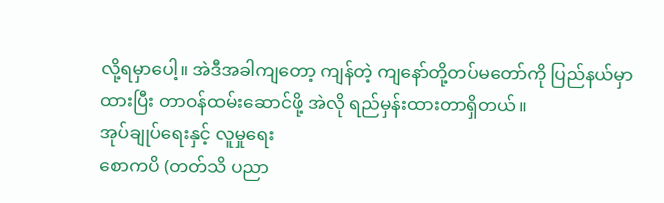လို့ရမှာပေါ့။ အဲဒီအခါကျတော့ ကျန်တဲ့ ကျနော်တို့တပ်မတော်ကို ပြည်နယ်မှာ ထားပြီး တာဝန်ထမ်းဆောင်ဖို့ အဲလို ရည်မှန်းထားတာရှိတယ်။
အုပ်ချုပ်ရေးနှင့် လူမှုရေး
စောကပိ (တတ်သိ ပညာ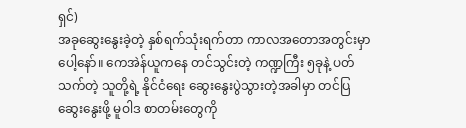ရှင်)
အခုဆွေးနွေးခဲ့တဲ့ နှစ်ရက်သုံးရက်တာ ကာလအတောအတွင်းမှာပေါ့နော်။ ကေအဲန်ယူကနေ တင်သွင်းတဲ့ ကဏ္ဍကြီး ၅ခုနဲ့ ပတ်သက်တဲ့ သူတို့ရဲ့ နိုင်ငံရေး ဆွေးနွေးပွဲသွားတဲ့အခါမှာ တင်ပြဆွေးနွေးဖို့ မူဝါဒ စာတမ်းတွေကို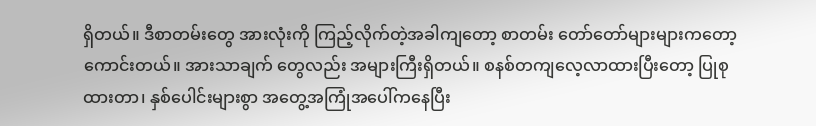ရှိတယ်။ ဒီစာတမ်းတွေ အားလုံးကို ကြည့်လိုက်တဲ့အခါကျတော့ စာတမ်း တော်တော်များများကတော့ ကောင်းတယ်။ အားသာချက် တွေလည်း အများကြီးရှိတယ်။ စနစ်တကျလေ့လာထားပြီးတော့ ပြုစုထားတာ၊ နှစ်ပေါင်းများစွာ အတွေ့အကြုံအပေါ်ကနေပြီး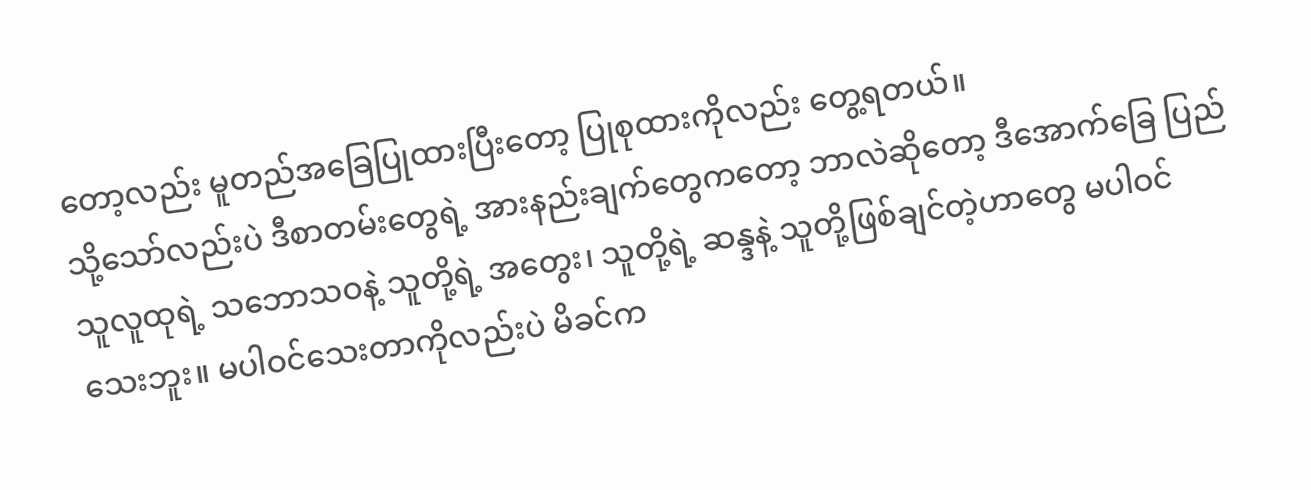တော့လည်း မူတည်အခြေပြုထားပြီးတော့ ပြုစုထားကိုလည်း တွေ့ရတယ်။
သို့သော်လည်းပဲ ဒီစာတမ်းတွေရဲ့ အားနည်းချက်တွေကတော့ ဘာလဲဆိုတော့ ဒီအောက်ခြေ ပြည်သူလူထုရဲ့ သဘောသဝနဲ့ သူတို့ရဲ့ အတွေး၊ သူတို့ရဲ့ ဆန္ဒနဲ့ သူတို့ဖြစ်ချင်တဲ့ဟာတွေ မပါဝင် သေးဘူး။ မပါဝင်သေးတာကိုလည်းပဲ မိခင်က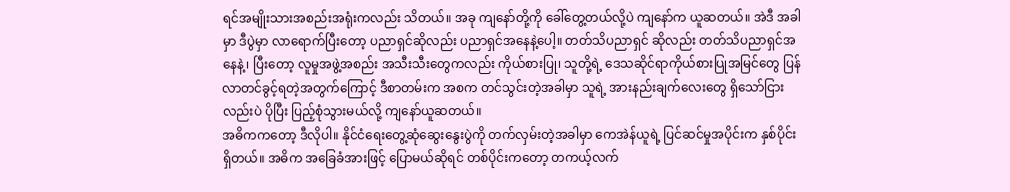ရင်အမျိုးသားအစည်းအရုံးကလည်း သိတယ်။ အခု ကျနော်တို့ကို ခေါ်တွေ့တယ်လို့ပဲ ကျနော်က ယူဆတယ်။ အဲဒီ အခါမှာ ဒီပွဲမှာ လာရောက်ပြီးတော့ ပညာရှင်ဆိုလည်း ပညာရှင်အနေနဲ့ပေါ့။ တတ်သိပညာရှင် ဆိုလည်း တတ်သိပညာရှင်အနေနဲ့၊ ပြီးတော့ လူမှုအဖွဲ့အစည်း အသီးသီးတွေကလည်း ကိုယ်စားပြု၊ သူတို့ရဲ့ ဒေသဆိုင်ရာကိုယ်စားပြုအမြင်တွေ ပြန်လာတင်ခွင့်ရတဲ့အတွက်ကြောင့် ဒီစာတမ်းက အစက တင်သွင်းတဲ့အခါမှာ သူရဲ့ အားနည်းချက်လေးတွေ ရှိသော်ငြားလည်းပဲ ပိုပြီး ပြည့်စုံသွားမယ်လို့ ကျနော်ယူဆတယ်။
အဓိကကတော့ ဒီလိုပါ။ နိုင်ငံရေးတွေ့ဆုံဆွေးနွေးပွဲကို တက်လှမ်းတဲ့အခါမှာ ကေအဲန်ယူရဲ့ ပြင်ဆင်မှုအပိုင်းက နှစ်ပိုင်းရှိတယ်။ အဓိက အခြေခံအားဖြင့် ပြောမယ်ဆိုရင် တစ်ပိုင်းကတော့ တကယ့်လက်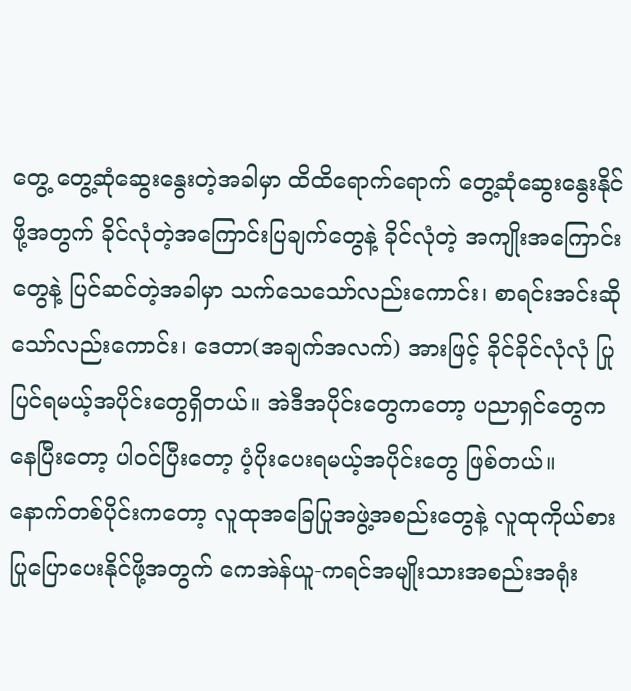တွေ့ တွေ့ဆုံဆွေးနွေးတဲ့အခါမှာ ထိထိရောက်ရောက် တွေ့ဆုံဆွေးနွေးနိုင်ဖို့အတွက် ခိုင်လုံတဲ့အကြောင်းပြချက်တွေနဲ့ ခိုင်လုံတဲ့ အကျိုးအကြောင်းတွေနဲ့ ပြင်ဆင်တဲ့အခါမှာ သက်သေသော်လည်းကောင်း၊ စာရင်းအင်းဆိုသော်လည်းကောင်း၊ ဒေတာ(အချက်အလက်) အားဖြင့် ခိုင်ခိုင်လုံလုံ ပြုပြင်ရမယ့်အပိုင်းတွေရှိတယ်။ အဲဒီအပိုင်းတွေကတော့ ပညာရှင်တွေက နေပြီးတော့ ပါဝင်ပြီးတော့ ပံ့ပိုးပေးရမယ့်အပိုင်းတွေ ဖြစ်တယ်။
နောက်တစ်ပိုင်းကတော့ လူထုအခြေပြုအဖွဲ့အစည်းတွေနဲ့ လူထုကိုယ်စားပြုပြောပေးနိုင်ဖို့အတွက် ကေအဲန်ယူ-ကရင်အမျိုးသားအစည်းအရုံး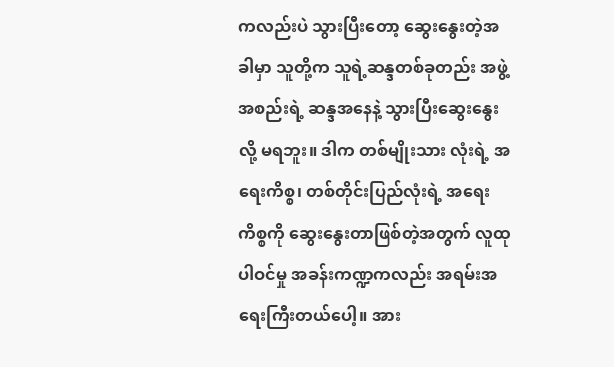ကလည်းပဲ သွားပြီးတော့ ဆွေးနွေးတဲ့အခါမှာ သူတို့က သူရဲ့ဆန္ဒတစ်ခုတည်း အဖွဲ့အစည်းရဲ့ ဆန္ဒအနေနဲ့ သွားပြီးဆွေးနွေးလို့ မရဘူး။ ဒါက တစ်မျိုးသား လုံးရဲ့ အရေးကိစ္စ၊ တစ်တိုင်းပြည်လုံးရဲ့ အရေးကိစ္စကို ဆွေးနွေးတာဖြစ်တဲ့အတွက် လူထုပါဝင်မှု အခန်းကဏ္ဍကလည်း အရမ်းအရေးကြီးတယ်ပေါ့။ အား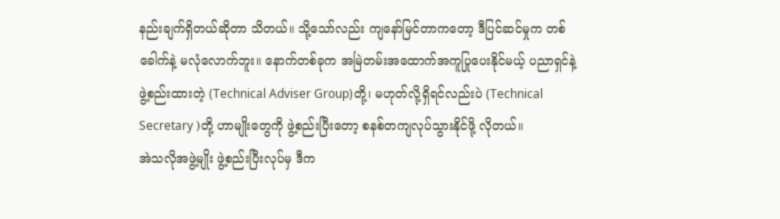နည်းချက်ရှိတယ်ဆိုတာ သိတယ်။ သို့သော်လည်း ကျနော်မြင်တာကတော့ ဒီပြင်ဆင်မှုက တစ်ခေါက်နဲ့ မလုံလောက်ဘူး။ နောက်တစ်ခုက အမြဲတမ်းအထောက်အကူပြုပေးနိုင်မယ့် ပညာရှင်နဲ့ ဖွဲ့စည်းထားတဲ့ (Technical Adviser Group)တို့၊ မဟုတ်လို့ရှိရင်လည်းပဲ (Technical Secretary )တို့ ဟာမျိုးတွေကို ဖွဲ့စည်းပြီးတော့ စနစ်တကျလုပ်သွားနိုင်ဖို့ လိုတယ်။
အဲသလိုအဖွဲ့မျိုး ဖွဲ့စည်းပြီးလုပ်မှ ဒီက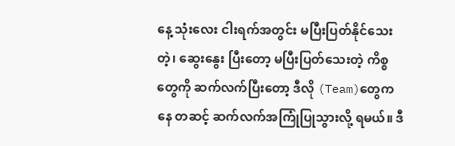နေ့ သုံးလေး ငါးရက်အတွင်း မပြီးပြတ်နိုင်သေးတဲ့၊ ဆွေးနွေး ပြီးတော့ မပြီးပြတ်သေးတဲ့ ကိစ္စတွေကို ဆက်လက်ပြီးတော့ ဒီလို (Team)တွေကနေ တဆင့် ဆက်လက်အကြုံပြုသွားလို့ ရမယ်။ ဒီ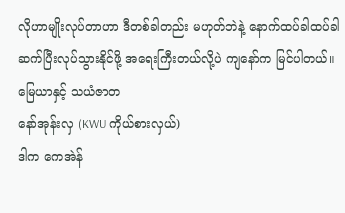လိုဟာမျိုးလုပ်တာဟာ ဒီတစ်ခါတည်း မဟုတ်ဘဲနဲ့ နောက်ထပ်ခါထပ်ခါ ဆက်ပြီးလုပ်သွားနိုင်ဖို့ အရေးကြီးတယ်လို့ပဲ ကျနော်က မြင်ပါတယ်။
မြေယာနှင့် သယံဇာတ
နော်အုန်းလှ (KWU ကိုယ်စားလှယ်)
ဒါက ကေအဲန်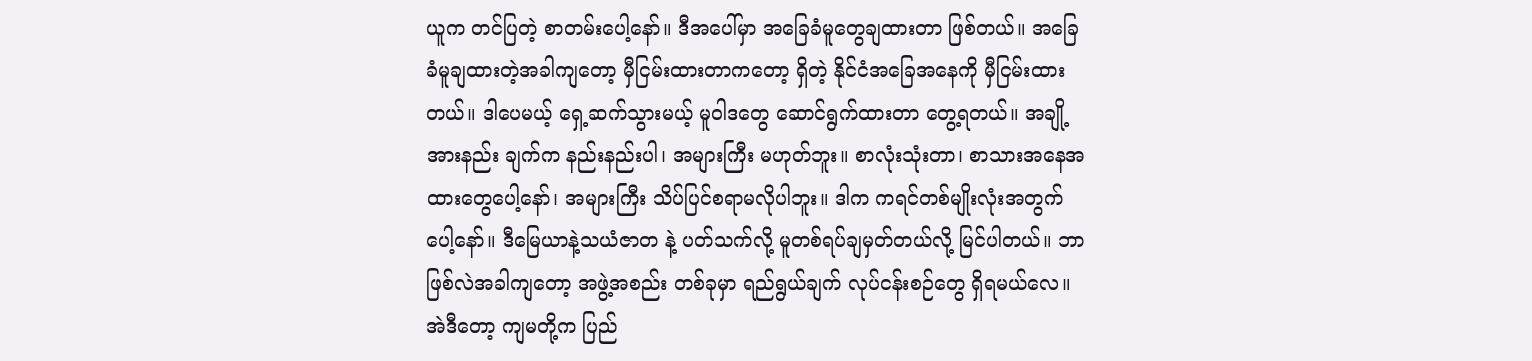ယူက တင်ပြတဲ့ စာတမ်းပေါ့နော်။ ဒီအပေါ်မှာ အခြေခံမူတွေချထားတာ ဖြစ်တယ်။ အခြေခံမူချထားတဲ့အခါကျတော့ မှီငြမ်းထားတာကတော့ ရှိတဲ့ နိုင်ငံအခြေအနေကို မှီငြမ်းထား တယ်။ ဒါပေမယ့် ရှေ့ဆက်သွားမယ့် မူဝါဒတွေ ဆောင်ရွက်ထားတာ တွေ့ရတယ်။ အချို့အားနည်း ချက်က နည်းနည်းပါ၊ အများကြီး မဟုတ်ဘူး။ စာလုံးသုံးတာ၊ စာသားအနေအထားတွေပေါ့နော်၊ အများကြီး သိပ်ပြင်စရာမလိုပါဘူး။ ဒါက ကရင်တစ်မျိုးလုံးအတွက်ပေါ့နော်။ ဒီမြေယာနဲ့သယံဇာတ နဲ့ ပတ်သက်လို့ မူတစ်ရပ်ချမှတ်တယ်လို့ မြင်ပါတယ်။ ဘာဖြစ်လဲအခါကျတော့ အဖွဲ့အစည်း တစ်ခုမှာ ရည်ရွယ်ချက် လုပ်ငန်းစဉ်တွေ ရှိရမယ်လေ။
အဲဒီတော့ ကျမတို့က ပြည်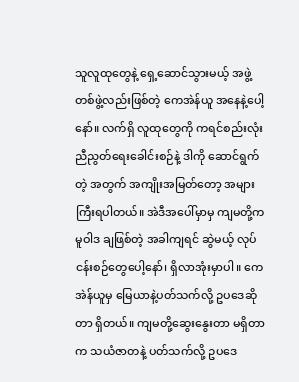သူလူထုတွေနဲ့ ရှေ့ဆောင်သွားမယ့် အဖွဲ့တစ်ဖွဲ့လည်းဖြစ်တဲ့ ကေအဲန်ယူ အနေနဲ့ပေါ့နော်။ လက်ရှိ လူထုတွေကို ကရင်စည်းလုံးညီညွတ်ရေးခေါင်းစဉ်နဲ့ ဒါကို ဆောင်ရွက်တဲ့ အတွက် အကျိုးအမြတ်တော့ အများကြီးရပါတယ်။ အဲဒီအပေါ်မှာမှ ကျမတို့က မူဝါဒ ချဖြစ်တဲ့ အခါကျရင် ဆွဲမယ့် လုပ်ငန်းစဉ်တွေပေါ့နော်၊ ရှိလာအုံးမှာပါ။ ကေအဲန်ယူမှ မြေယာနဲ့ပတ်သက်လို့ ဥပဒေဆိုတာ ရှိတယ်။ ကျမတို့ဆွေးနွေးတာ မရှိတာက သယံဇာတနဲ့ ပတ်သက်လို့ ဥပဒေ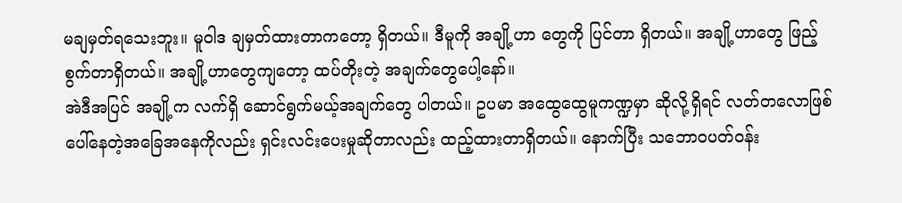မချမှတ်ရသေးဘူး။ မူဝါဒ ချမှတ်ထားတာကတော့ ရှိတယ်။ ဒီမူကို အချို့ဟာ တွေကို ပြင်တာ ရှိတယ်။ အချို့ဟာတွေ ဖြည့်စွက်တာရှိတယ်။ အချို့ဟာတွေကျတော့ ထပ်တိုးတဲ့ အချက်တွေပေါ့နော်။
အဲဒီအပြင် အချို့က လက်ရှိ ဆောင်ရွက်မယ့်အချက်တွေ ပါတယ်။ ဥပမာ အထွေထွေမူကဏ္ဍမှာ ဆိုလို့ရှိရင် လတ်တလောဖြစ်ပေါ်နေတဲ့အခြေအနေကိုလည်း ရှင်းလင်းပေးမှုဆိုတာလည်း ထည့်ထားတာရှိတယ်။ နောက်ပြီး သဘောဝပတ်ဝန်း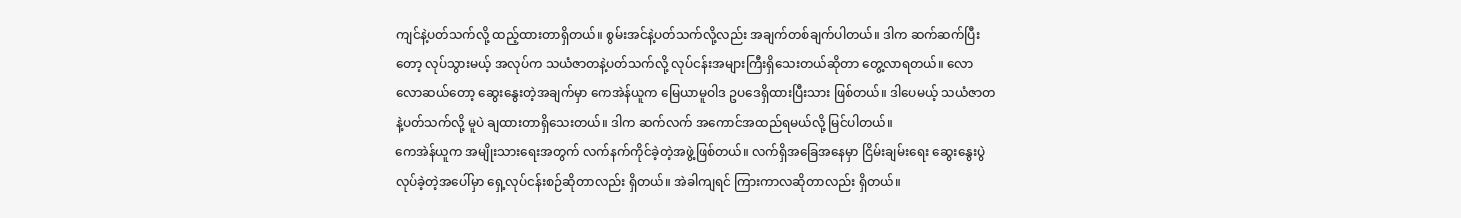ကျင်နဲ့ပတ်သက်လို့ ထည့်ထားတာရှိတယ်။ စွမ်းအင်နဲ့ပတ်သက်လို့လည်း အချက်တစ်ချက်ပါတယ်။ ဒါက ဆက်ဆက်ပြီးတော့ လုပ်သွားမယ့် အလုပ်က သယံဇာတနဲ့ပတ်သက်လို့ လုပ်ငန်းအများကြီးရှိသေးတယ်ဆိုတာ တွေ့လာရတယ်။ လောလောဆယ်တော့ ဆွေးနွေးတဲ့အချက်မှာ ကေအဲန်ယူက မြေယာမူဝါဒ ဥပဒေရှိထားပြီးသား ဖြစ်တယ်။ ဒါပေမယ့် သယံဇာတနဲ့ပတ်သက်လို့ မူပဲ ချထားတာရှိသေးတယ်။ ဒါက ဆက်လက် အကောင်အထည်ရမယ်လို့ မြင်ပါတယ်။
ကေအဲန်ယူက အမျိုးသားရေးအတွက် လက်နက်ကိုင်ခဲ့တဲ့အဖွဲ့ဖြစ်တယ်။ လက်ရှိအခြေအနေမှာ ငြိမ်းချမ်းရေး ဆွေးနွေးပွဲလုပ်ခဲ့တဲ့အပေါ်မှာ ရှေ့လုပ်ငန်းစဉ်ဆိုတာလည်း ရှိတယ်။ အဲခါကျရင် ကြားကာလဆိုတာလည်း ရှိတယ်။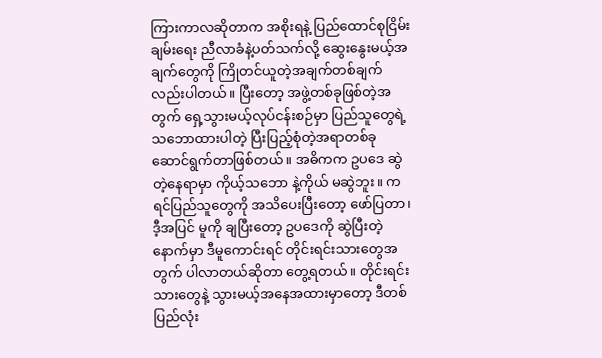ကြားကာလဆိုတာက အစိုးရနဲ့ ပြည်ထောင်စုငြိမ်းချမ်းရေး ညီလာခံနဲ့ပတ်သက်လို့ ဆွေးနွေးမယ့်အချက်တွေကို ကြိုတင်ယူတဲ့အချက်တစ်ချက်လည်းပါတယ်။ ပြီးတော့ အဖွဲ့တစ်ခုဖြစ်တဲ့အတွက် ရှေ့သွားမယ့်လုပ်ငန်းစဉ်မှာ ပြည်သူတွေရဲ့ သဘောထားပါတဲ့ ပြီးပြည့်စုံတဲ့အရာတစ်ခု ဆောင်ရွက်တာဖြစ်တယ်။ အဓိကက ဥပဒေ ဆွဲတဲ့နေရာမှာ ကိုယ့်သဘော နဲ့ကိုယ် မဆွဲဘူး။ ကရင်ပြည်သူတွေကို အသိပေးပြီးတော့ ဖော်ပြတာ၊ ဒီ့အပြင် မူကို ချပြီးတော့ ဥပဒေကို ဆွဲပြီးတဲ့နောက်မှာ ဒီမူကောင်းရင် တိုင်းရင်းသားတွေအတွက် ပါလာတယ်ဆိုတာ တွေ့ရတယ်။ တိုင်းရင်းသားတွေနဲ့ သွားမယ့်အနေအထားမှာတော့ ဒီတစ်ပြည်လုံး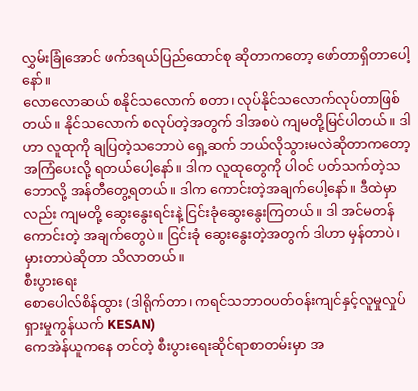လွှမ်းခြုံအောင် ဖက်ဒရယ်ပြည်ထောင်စု ဆိုတာကတော့ ဖော်တာရှိတာပေါ့နော်။
လောလောဆယ် စနိုင်သလောက် စတာ၊ လုပ်နိုင်သလောက်လုပ်တာဖြစ်တယ်။ နိုင်သလောက် စလုပ်တဲ့အတွက် ဒါအစပဲ ကျမတို့မြင်ပါတယ်။ ဒါဟာ လူထုကို ချပြတဲ့သဘောပဲ ရှေ့ဆက် ဘယ်လိုသွားမလဲဆိုတာကတော့ အကြံပေးလို့ ရတယ်ပေါ့နော်။ ဒါက လူထုတွေကို ပါဝင် ပတ်သက်တဲ့သဘောလို့ အန်တီတွေ့ရတယ်။ ဒါက ကောင်းတဲ့အချက်ပေါ့နော်။ ဒီထဲမှာလည်း ကျမတို့ ဆွေးနွေးရင်းနဲ့ ငြင်းခုံဆွေးနွေးကြတယ်။ ဒါ အင်မတန်ကောင်းတဲ့ အချက်တွေပဲ။ ငြင်းခုံ ဆွေးနွေးတဲ့အတွက် ဒါဟာ မှန်တာပဲ၊ မှားတာပဲဆိုတာ သိလာတယ်။
စီးပွားရေး
စောပေါလ်စိန်ထွား (ဒါရိုက်တာ၊ ကရင်သဘာဝပတ်ဝန်းကျင်နှင့်လူမှုလှုပ်ရှားမှုကွန်ယက် KESAN)
ကေအဲန်ယူကနေ တင်တဲ့ စီးပွားရေးဆိုင်ရာစာတမ်းမှာ အ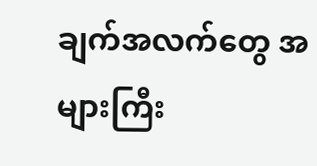ချက်အလက်တွေ အများကြီး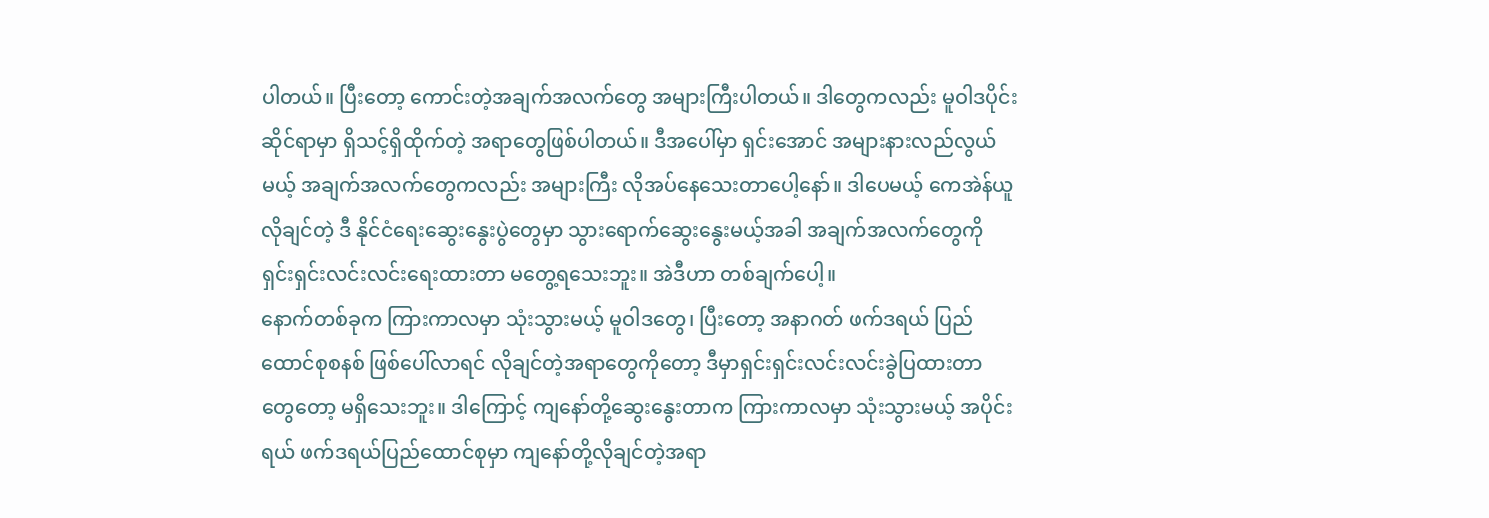ပါတယ်။ ပြီးတော့ ကောင်းတဲ့အချက်အလက်တွေ အများကြီးပါတယ်။ ဒါတွေကလည်း မူဝါဒပိုင်းဆိုင်ရာမှာ ရှိသင့်ရှိထိုက်တဲ့ အရာတွေဖြစ်ပါတယ်။ ဒီအပေါ်မှာ ရှင်းအောင် အများနားလည်လွယ်မယ့် အချက်အလက်တွေကလည်း အများကြီး လိုအပ်နေသေးတာပေါ့နော်။ ဒါပေမယ့် ကေအဲန်ယူ လိုချင်တဲ့ ဒီ နိုင်ငံရေးဆွေးနွေးပွဲတွေမှာ သွားရောက်ဆွေးနွေးမယ့်အခါ အချက်အလက်တွေကို ရှင်းရှင်းလင်းလင်းရေးထားတာ မတွေ့ရသေးဘူး။ အဲဒီဟာ တစ်ချက်ပေါ့။
နောက်တစ်ခုက ကြားကာလမှာ သုံးသွားမယ့် မူဝါဒတွေ၊ ပြီးတော့ အနာဂတ် ဖက်ဒရယ် ပြည်ထောင်စုစနစ် ဖြစ်ပေါ်လာရင် လိုချင်တဲ့အရာတွေကိုတော့ ဒီမှာရှင်းရှင်းလင်းလင်းခွဲပြထားတာ တွေတော့ မရှိသေးဘူး။ ဒါကြောင့် ကျနော်တို့ဆွေးနွေးတာက ကြားကာလမှာ သုံးသွားမယ့် အပိုင်းရယ် ဖက်ဒရယ်ပြည်ထောင်စုမှာ ကျနော်တို့လိုချင်တဲ့အရာ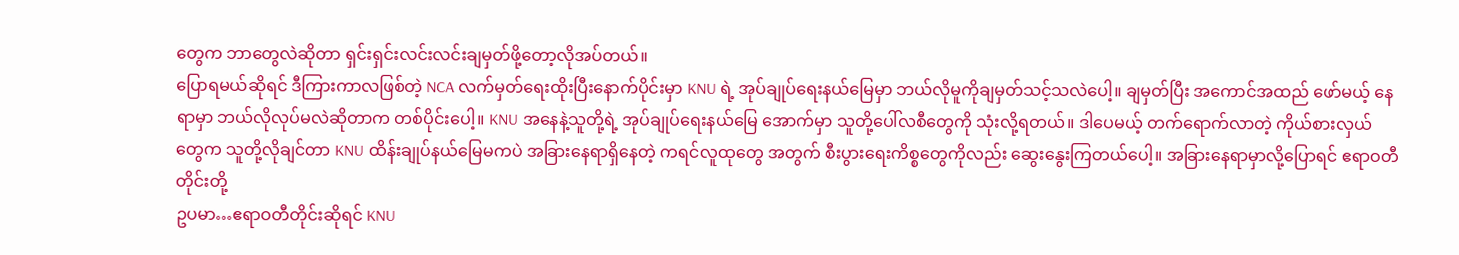တွေက ဘာတွေလဲဆိုတာ ရှင်းရှင်းလင်းလင်းချမှတ်ဖို့တော့လိုအပ်တယ်။
ပြောရမယ်ဆိုရင် ဒီကြားကာလဖြစ်တဲ့ NCA လက်မှတ်ရေးထိုးပြီးနောက်ပိုင်းမှာ KNU ရဲ့ အုပ်ချုပ်ရေးနယ်မြေမှာ ဘယ်လိုမူကိုချမှတ်သင့်သလဲပေါ့။ ချမှတ်ပြီး အကောင်အထည် ဖော်မယ့် နေရာမှာ ဘယ်လိုလုပ်မလဲဆိုတာက တစ်ပိုင်းပေါ့။ KNU အနေနဲ့သူတို့ရဲ့ အုပ်ချုပ်ရေးနယ်မြေ အောက်မှာ သူတို့ပေါ်လစီတွေကို သုံးလို့ရတယ်။ ဒါပေမယ့် တက်ရောက်လာတဲ့ ကိုယ်စားလှယ် တွေက သူတို့လိုချင်တာ KNU ထိန်းချုပ်နယ်မြေမကပဲ အခြားနေရာရှိနေတဲ့ ကရင်လူထုတွေ အတွက် စီးပွားရေးကိစ္စတွေကိုလည်း ဆွေးနွေးကြတယ်ပေါ့။ အခြားနေရာမှာလို့ပြောရင် ဧရာဝတီတိုင်းတို့
ဥပမာ…ဧရာဝတီတိုင်းဆိုရင် KNU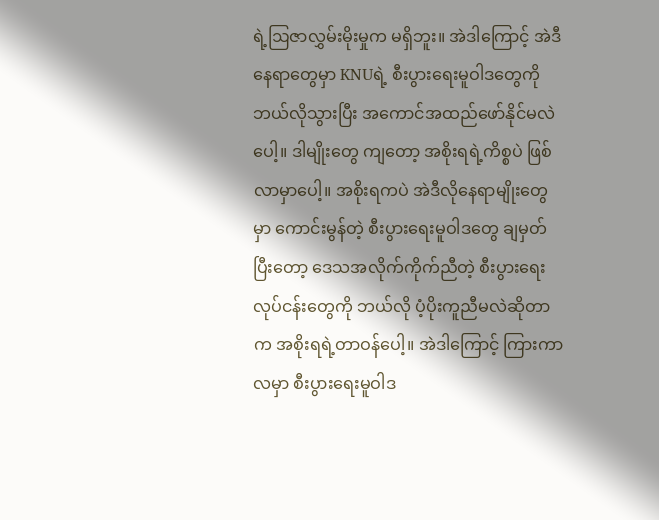ရဲ့ဩဇာလွှမ်းမိုးမှုက မရှိဘူး။ အဲဒါကြောင့် အဲဒီနေရာတွေမှာ KNUရဲ့ စီးပွားရေးမူဝါဒတွေကို ဘယ်လိုသွားပြီး အကောင်အထည်ဖော်နိုင်မလဲပေါ့။ ဒါမျိုးတွေ ကျတော့ အစိုးရရဲ့ကိစ္စပဲ ဖြစ်လာမှာပေါ့။ အစိုးရကပဲ အဲဒီလိုနေရာမျိုးတွေမှာ ကောင်းမွန်တဲ့ စီးပွားရေးမူဝါဒတွေ ချမှတ်ပြီးတော့ ဒေသအလိုက်ကိုက်ညီတဲ့ စီးပွားရေးလုပ်ငန်းတွေကို ဘယ်လို ပံ့ပိုးကူညီမလဲဆိုတာက အစိုးရရဲ့တာဝန်ပေါ့။ အဲဒါကြောင့် ကြားကာလမှာ စီးပွားရေးမူဝါဒ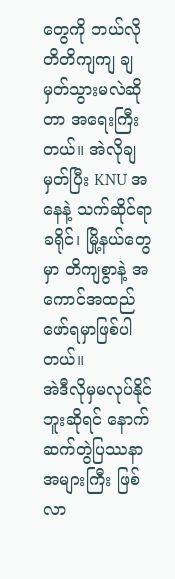တွေကို ဘယ်လို တိတိကျကျ ချမှတ်သွားမလဲဆိုတာ အရေးကြီးတယ်။ အဲလိုချမှတ်ပြီး KNU အနေနဲ့ သက်ဆိုင်ရာ ခရိုင်၊ မြို့နယ်တွေမှာ တိကျစွာနဲ့ အကောင်အထည်ဖော်ရမှာဖြစ်ပါတယ်။
အဲဒီလိုမှမလုပ်နိုင်ဘူးဆိုရင် နောက်ဆက်တွဲပြဿနာ အများကြီး ဖြစ်လာ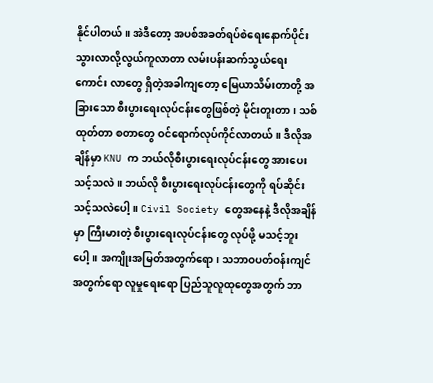နိုင်ပါတယ်။ အဲဒီတော့ အပစ်အခတ်ရပ်စဲရေးနောက်ပိုင်း သွားလာလို့လွယ်ကူလာတာ လမ်းပန်းဆက်သွယ်ရေး ကောင်း လာတွေ ရှိတဲ့အခါကျတော့ မြေယာသိမ်းတာတို့ အခြားသော စီးပွားရေးလုပ်ငန်းတွေဖြစ်တဲ့ မိုင်းတူးတာ၊ သစ်ထုတ်တာ စတာတွေ ဝင်ရောက်လုပ်ကိုင်လာတယ်။ ဒီလိုအချိန်မှာ KNU က ဘယ်လိုစီးပွားရေးလုပ်ငန်းတွေ အားပေးသင့်သလဲ။ ဘယ်လို စီးပွားရေးလုပ်ငန်းတွေကို ရပ်ဆိုင်း သင့်သလဲပေါ့။ Civil Society တွေအနေနဲ့ ဒီလိုအချိန်မှာ ကြီးမားတဲ့ စီးပွားရေးလုပ်ငန်းတွေ လုပ်ဖို့ မသင့်ဘူးပေါ့။ အကျိုးအမြတ်အတွက်ရော၊ သဘာဝပတ်ဝန်းကျင်အတွက်ရော လူမှုရေးရော ပြည်သူလူထုတွေအတွက် ဘာ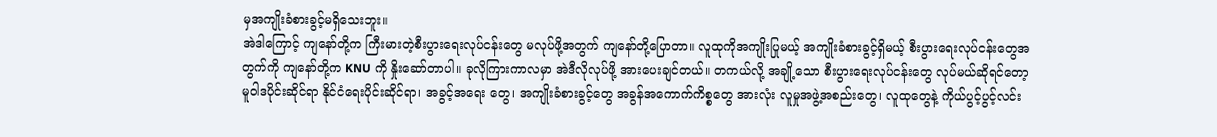မှအကျိုးခံစားခွင့်မရှိသေးဘူး။
အဲဒါကြောင့် ကျနော်တို့က ကြီးမားတဲ့စီးပွားရေးလုပ်ငန်းတွေ မလုပ်ဖို့အတွက် ကျနော်တို့ပြောတာ။ လူထုကိုအကျိုးပြုမယ့် အကျိုးခံစားခွင့်ရှိမယ့် စီးပွားရေးလုပ်ငန်းတွေအတွက်ကို ကျနော်တို့က KNU ကို နှိုးဆော်တာပါ။ ခုလိုကြားကာလမှာ အဲဒီလိုလုပ်ဖို့ အားပေးချင်တယ်။ တကယ်လို့ အချို့သော စီးပွားရေးလုပ်ငန်းတွေ လုပ်မယ်ဆိုရင်တော့ မူဝါဒပိုင်းဆိုင်ရာ နိုင်ငံရေးပိုင်းဆိုင်ရာ၊ အခွင့်အရေး တွေ၊ အကျိုးခံစားခွင့်တွေ အခွန်အကောက်ကိစ္စတွေ အားလုံး လူမှုအဖွဲ့အစည်းတွေ၊ လူထုတွေနဲ့ ကိုယ်ပွင့်ပွင့်လင်း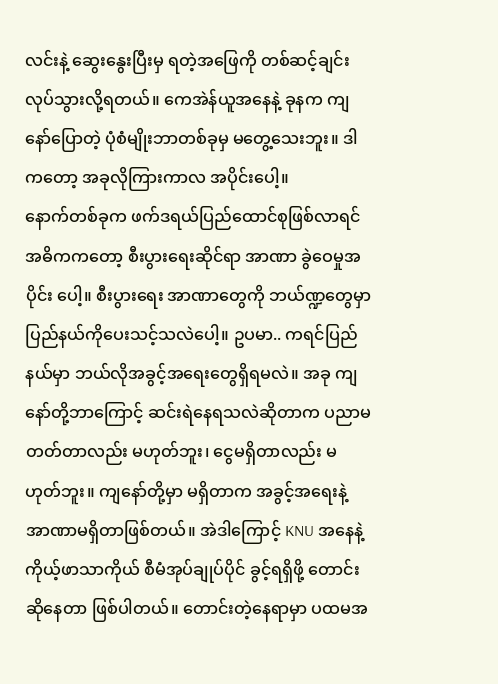လင်းနဲ့ ဆွေးနွေးပြီးမှ ရတဲ့အဖြေကို တစ်ဆင့်ချင်း လုပ်သွားလို့ရတယ်။ ကေအဲန်ယူအနေနဲ့ ခုနက ကျနော်ပြောတဲ့ ပုံစံမျိုးဘာတစ်ခုမှ မတွေ့သေးဘူး။ ဒါကတော့ အခုလိုကြားကာလ အပိုင်းပေါ့။
နောက်တစ်ခုက ဖက်ဒရယ်ပြည်ထောင်စုဖြစ်လာရင် အဓိကကတော့ စီးပွားရေးဆိုင်ရာ အာဏာ ခွဲဝေမှုအပိုင်း ပေါ့။ စီးပွားရေး အာဏာတွေကို ဘယ်ဏ္ဍတွေမှာ ပြည်နယ်ကိုပေးသင့်သလဲပေါ့။ ဥပမာ.. ကရင်ပြည်နယ်မှာ ဘယ်လိုအခွင့်အရေးတွေရှိရမလဲ။ အခု ကျနော်တို့ဘာကြောင့် ဆင်းရဲနေရသလဲဆိုတာက ပညာမတတ်တာလည်း မဟုတ်ဘူး၊ ငွေမရှိတာလည်း မဟုတ်ဘူး။ ကျနော်တို့မှာ မရှိတာက အခွင့်အရေးနဲ့ အာဏာမရှိတာဖြစ်တယ်။ အဲဒါကြောင့် KNU အနေနဲ့ ကိုယ့်ဖာသာကိုယ် စီမံအုပ်ချုပ်ပိုင် ခွင့်ရရှိဖို့ တောင်းဆိုနေတာ ဖြစ်ပါတယ်။ တောင်းတဲ့နေရာမှာ ပထမအ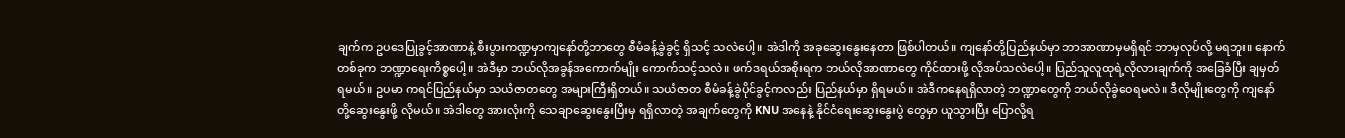ချက်က ဥပဒေပြုခွင့်အာဏာနဲ့ စီးပွားကဏ္ဍမှာကျနော်တို့ဘာတွေ စီမံခန့်ခွဲခွင့် ရှိသင့် သလဲပေါ့။ အဲဒါကို အခုဆွေးနွေးနေတာ ဖြစ်ပါတယ်။ ကျနော်တို့ပြည်နယ်မှာ ဘာအာဏာမှမရှိရင် ဘာမှလုပ်လို့ မရဘူး။ နောက်တစ်ခုက ဘဏ္ဍာရေးကိစ္စပေါ့။ အဲဒီမှာ ဘယ်လိုအခွန်အကောက်မျိုး ကောက်သင့်သလဲ။ ဖက်ဒရယ်အစိုးရက ဘယ်လိုအာဏာတွေ ကိုင်ထားဖို့ လိုအပ်သလဲပေါ့။ ပြည်သူလူထုရဲ့လိုလားချက်ကို အခြေခံပြီး ချမှတ်ရမယ်။ ဥပမာ ကရင်ပြည်နယ်မှာ သယံဇာတတွေ အများကြီးရှိတယ်။ သယံဇာတ စီမံခန့်ခွဲပိုင်ခွင့်ကလည်း ပြည်နယ်မှာ ရှိရမယ်။ အဲဒီကနေရရှိလာတဲ့ ဘဏ္ဍာတွေကို ဘယ်လိုခွဲဝေရမလဲ။ ဒီလိုမျိုးတွေကို ကျနော်တို့ဆွေးနွေးဖို့ လိုမယ်။ အဲဒါတွေ အားလုံးကို သေချာဆွေးနွေးပြီးမှ ရရှိလာတဲ့ အချက်တွေကို KNU အနေနဲ့ နိုင်ငံရေးဆွေးနွေးပွဲ တွေမှာ ယူသွားပြီး ပြောလို့ရ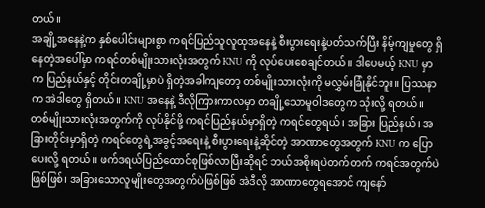တယ်။
အချို့အနေနဲ့က နှစ်ပေါင်းများစွာ ကရင်ပြည်သူလူထုအနေနဲ့ စီးပွားရေးနဲ့ပတ်သက်ပြီး နိမ့်ကျမှုတွေ ရှိနေတဲ့အပေါ်မှာ ကရင်တစ်မျိုးသားလုံးအတွက် KNU ကို လုပ်ပေးစေချင်တယ်။ ဒါပေမယ့် KNU မှာက ပြည်နယ်နှင့် တိုင်းတချို့မှာပဲ ရှိတဲ့အခါကျတော့ တစ်မျိုးသားလုံးကို မလွှမ်းခြုံနိုင်ဘူး။ ပြဿနာက အဲဒါတွေ ရှိတယ်။ KNU အနေနဲ့ ဒီလိုကြားကာလမှာ တချို့သောမူဝါဒတွေက သုံးလို့ ရတယ်။ တစ်မျိုးသားလုံးအတွက်ကို လုပ်နိုင်ဖို့ ကရင်ပြည်နယ်မှာရှိတဲ့ ကရင်တွေရယ်၊ အခြား ပြည်နယ်၊ အခြားတိုင်းမှာရှိတဲ့ ကရင်တွေရဲ့အခွင့်အရေးနဲ့ စီးပွားရေးနဲ့ဆိုင်တဲ့ အာဏာတွေအတွက် KNU က ပြောပေးလို့ ရတယ်။ ဖက်ဒရယ်ပြည်ထောင်စုဖြစ်လာပြီးဆိုရင် ဘယ်အစိုးရပဲတက်တက် ကရင်အတွက်ပဲဖြစ်ဖြစ်၊ အခြားသောလူမျိုးတွေအတွက်ပဲဖြစ်ဖြစ် အဲဒီလို အာဏာတွေရအောင် ကျနော်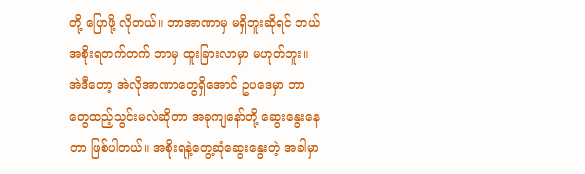တို့ ပြောဖို့ လိုတယ်။ ဘာအာဏာမှ မရှိဘူးဆိုရင် ဘယ်အစိုးရတက်တက် ဘာမှ ထူးခြားလာမှာ မဟုတ်ဘူး။
အဲဒီတော့ အဲလိုအာဏာတွေရှိအောင် ဥပဒေမှာ ဘာတွေထည့်သွင်းမလဲဆိုတာ အခုကျနော်တို့ ဆွေးနွေးနေတာ ဖြစ်ပါတယ်။ အစိုးရနဲ့တွေ့ဆုံဆွေးနွေးတဲ့ အခါမှာ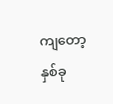ကျတော့ နှစ်ခု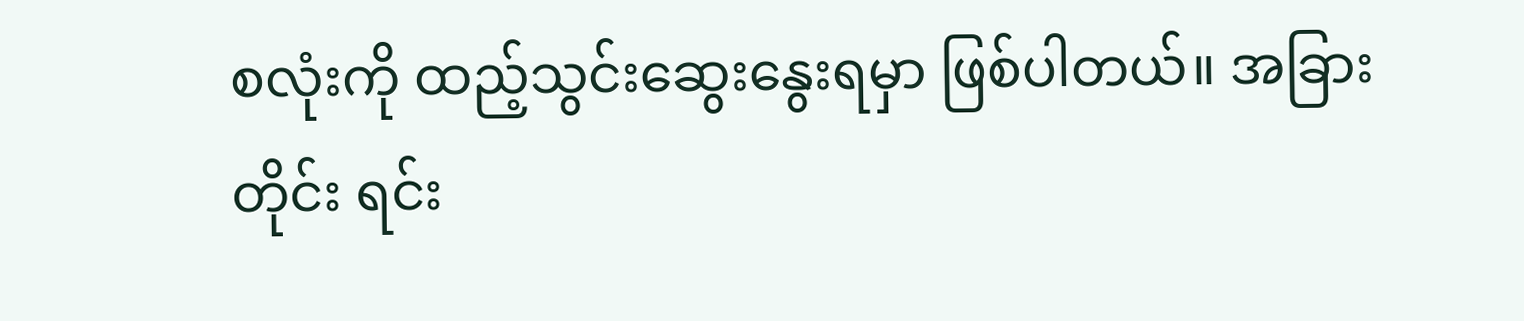စလုံးကို ထည့်သွင်းဆွေးနွေးရမှာ ဖြစ်ပါတယ်။ အခြားတိုင်း ရင်း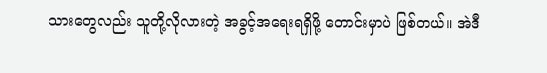သားတွေလည်း သူတို့လိုလားတဲ့ အခွင့်အရေးရရှိဖို့ တောင်းမှာပဲ ဖြစ်တယ်။ အဲဒီ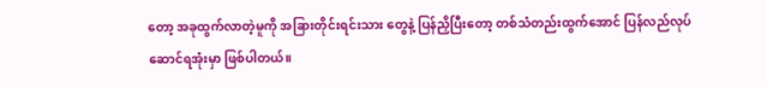တော့ အခုထွက်လာတဲ့မူကို အခြားတိုင်းရင်းသား တွေနဲ့ ပြန်ညှိပြီးတော့ တစ်သံတည်းထွက်အောင် ပြန်လည်လုပ်ဆောင်ရအုံးမှာ ဖြစ်ပါတယ်။